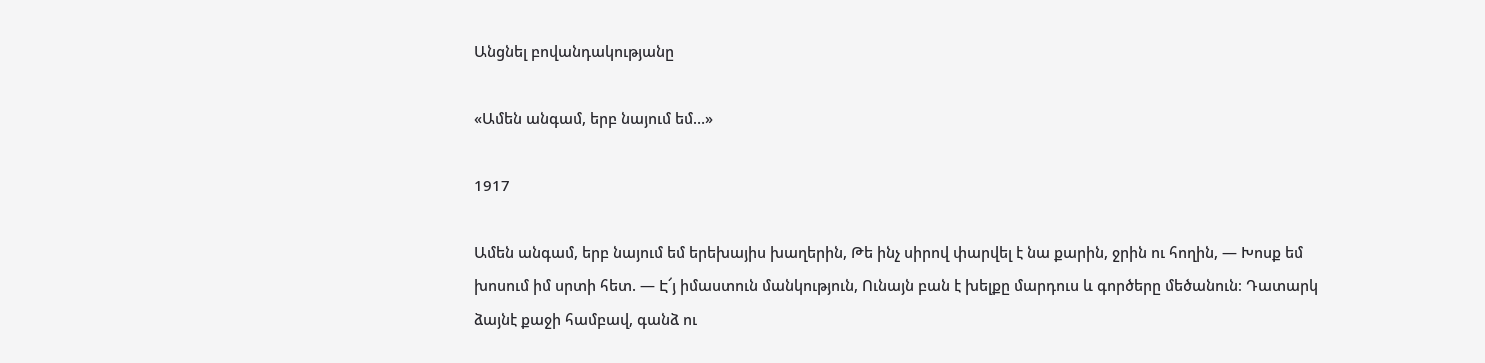Անցնել բովանդակությանը

«Ամեն անգամ, երբ նայում եմ…»

1917

Ամեն անգամ, երբ նայում եմ երեխայիս խաղերին, Թե ինչ սիրով փարվել է նա քարին, ջրին ու հողին, — Խոսք եմ խոսում իմ սրտի հետ. — Է՜յ իմաստուն մանկություն, Ունայն բան է խելքը մարդուս և գործերը մեծանուն։ Դատարկ ձայնէ քաջի համբավ, գանձ ու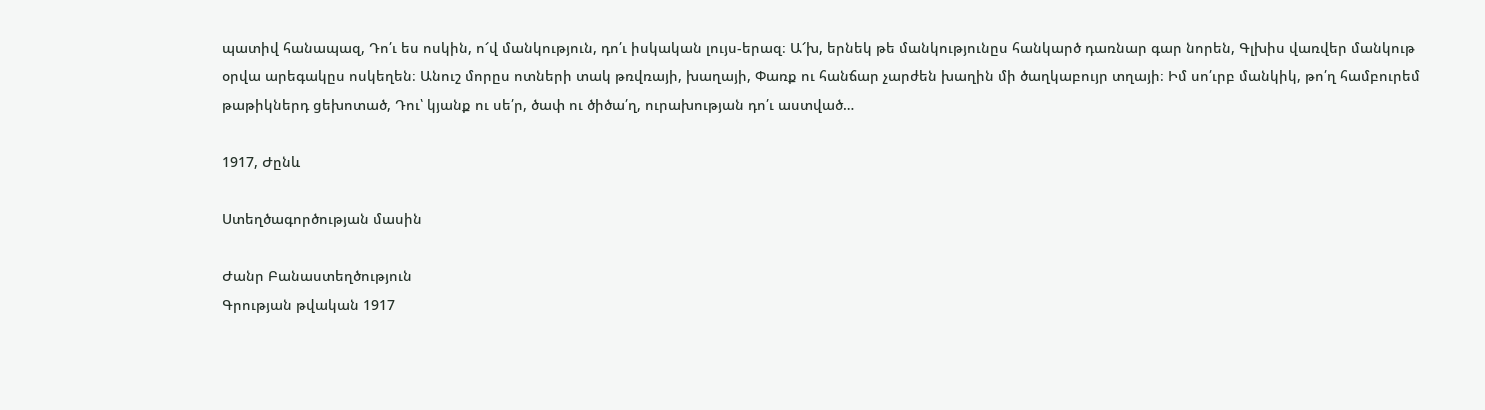պատիվ հանապազ, Դո՛ւ ես ոսկին, ո՜վ մանկություն, դո՛ւ իսկական լույս-երազ։ Ա՜խ, երնեկ թե մանկությունըս հանկարծ դառնար գար նորեն, Գլխիս վառվեր մանկութ օրվա արեգակըս ոսկեղեն։ Անուշ մորըս ոտների տակ թռվռայի, խաղայի, Փառք ու հանճար չարժեն խաղին մի ծաղկաբույր տղայի։ Իմ սո՛ւրբ մանկիկ, թո՛ղ համբուրեմ թաթիկներդ ցեխոտած, Դու՝ կյանք ու սե՛ր, ծափ ու ծիծա՛ղ, ուրախության դո՛ւ աստված…

1917, Ժընև

Ստեղծագործության մասին

Ժանր Բանաստեղծություն
Գրության թվական 1917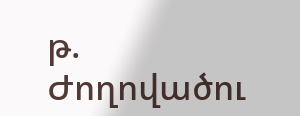թ.
Ժողովածու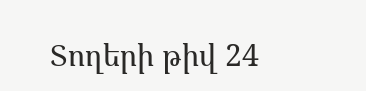Տողերի թիվ 24